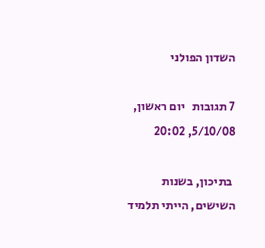השדון הפולני

7 תגובות   יום ראשון, 5/10/08, 20:02

 בתיכון, בשנות השישים, הייתי תלמיד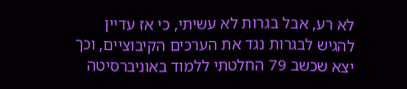לא רע, אבל בגרות לא עשיתי, כי אז עדיין להגיש לבגרות נגד את הערכים הקיבוציים, וכך יצא שכשב 79 החלטתי ללמוד באוניברסיטה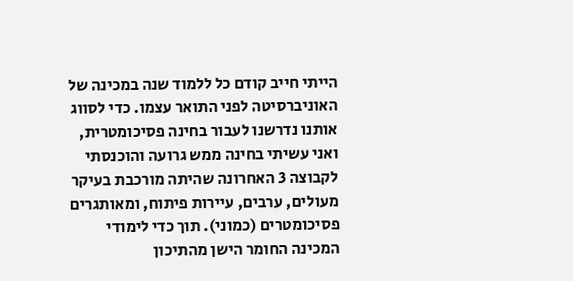הייתי חייב קודם כל ללמוד שנה במכינה של האוניברסיטה לפני התואר עצמו. כדי לסווג אותנו נדרשנו לעבור בחינה פסיכומטרית, ואני עשיתי בחינה ממש גרועה והוכנסתי לקבוצה 3 האחרונה שהיתה מורכבת בעיקר מעולים, ערבים, עיירות פיתוח, ומאותגרים פסיכומטרים (כמוני). תוך כדי לימודי המכינה החומר הישן מהתיכון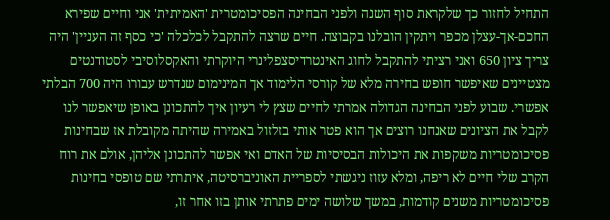התחיל לחזור כך שלקראת סוף השנה ולפני הבחינה הפסיכומטרית 'האמיתית' אני וחיים שפירא החכם-אך-עצלן מכפר ויתקין הובלנו בקבוצה. חיים שרצה להתקבל לכלכלה 'כי כסף זה העניין' היה צריך ציון 650 ואני רציתי להתקבל לחוג האינטרדיסצפלינרי היוקרתי והאקסלוסיבי לסטודנטים מצטיינים שאיפשר חופש בחירה מלא של קורסי הלימוד אך המינימום שנדרש עבורו היה 700 הבלתי אפשרי. שבוע לפני הבחינה הגדולה אמרתי לחיים שצץ לי רעיון איך להתכונן באופן שיאפשר לנו לקבל את הציונים שאנחנו רוצים אך הוא פטר אותי בזלזול באמירה שהיתה מקובלת אז שבחינות פסיכומטריות משקפות את היכולות הבסיסיות של האדם ואי אפשר להתכונן אליהן, אולם את רוח הקרב שלי חיים לא ריפה, ומלא עזוז ניגשתי לספריית האוניברסיטה, איתרתי שם טופסי בחינות פסיכומטריות משנים קודמות, במשך שלושה ימים פתרתי אותן בזו אחר זו,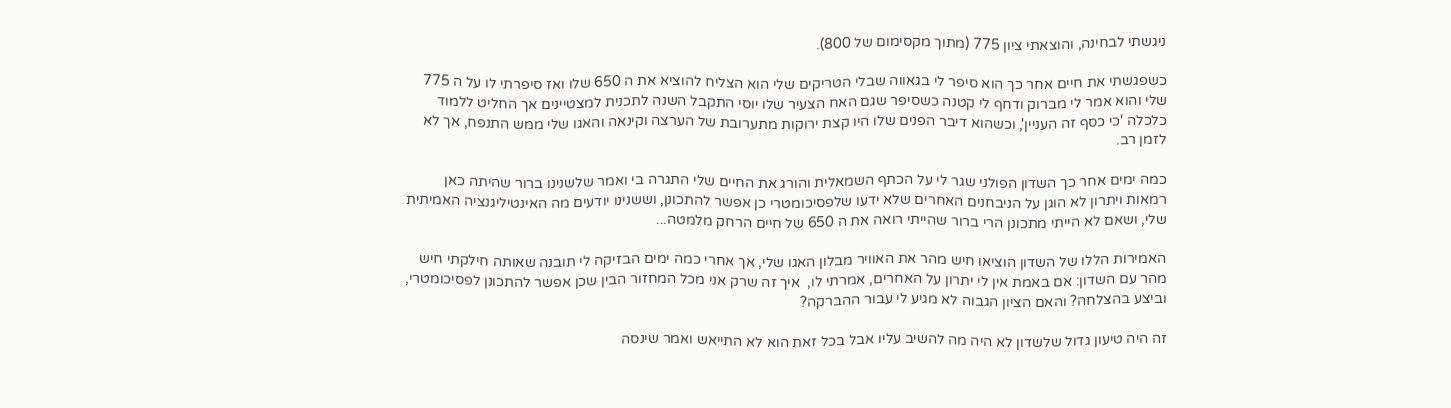ניגשתי לבחינה, והוצאתי ציון 775 (מתוך מקסימום של 800).

כשפגשתי את חיים אחר כך הוא סיפר לי בגאווה שבלי הטריקים שלי הוא הצליח להוציא את ה 650 שלו ואז סיפרתי לו על ה 775 שלי והוא אמר לי מברוק ודחף לי קטנה כשסיפר שגם האח הצעיר שלו יוסי התקבל השנה לתכנית למצטיינים אך החליט ללמוד כלכלה 'כי כסף זה העניין', וכשהוא דיבר הפנים שלו היו קצת ירוקות מתערובת של הערצה וקינאה והאגו שלי ממש התנפח, אך לא לזמן רב.

כמה ימים אחר כך השדון הפולני שגר לי על הכתף השמאלית והורג את החיים שלי התגרה בי ואמר שלשנינו ברור שהיתה כאן רמאות ויתרון לא הוגן על הניבחנים האחרים שלא ידעו שלפסיכומטרי כן אפשר להתכונן, וששנינו יודעים מה האינטיליגנציה האמיתית שלי, ושאם לא הייתי מתכונן הרי ברור שהייתי רואה את ה 650 של חיים הרחק מלמטה...

האמירות הללו של השדון הוציאו חיש מהר את האוויר מבלון האגו שלי, אך אחרי כמה ימים הבזיקה לי תובנה שאותה חילקתי חיש מהר עם השדון: אם באמת אין לי יתרון על האחרים, אמרתי לו,  איך זה שרק אני מכל המחזור הבין שכן אפשר להתכונן לפסיכומטרי, וביצע בהצלחה? והאם הציון הגבוה לא מגיע לי עבור ההברקה?

זה היה טיעון גדול שלשדון לא היה מה להשיב עליו אבל בכל זאת הוא לא התייאש ואמר שינסה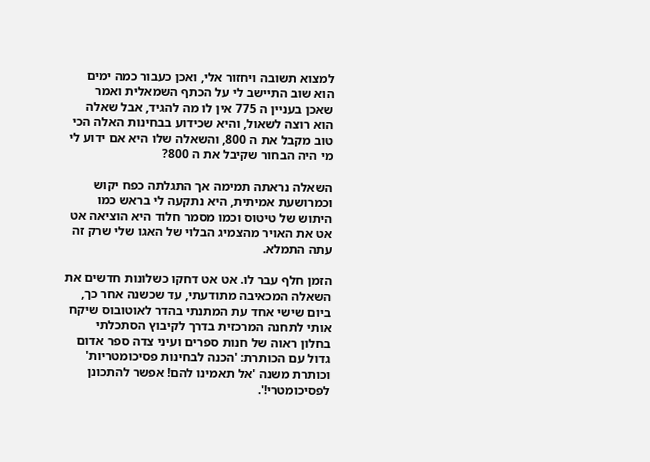למצוא תשובה ויחזור אלי, ואכן כעבור כמה ימים הוא שוב התיישב לי על הכתף השמאלית ואמר שאכן בעניין ה 775 אין לו מה להגיד, אבל שאלה הוא רוצה לשאול, והיא שכידוע בבחינות האלה הכי טוב מקבל את ה 800, והשאלה שלו היא אם ידוע לי מי היה הבחור שקיבל את ה 800?

השאלה נראתה תמימה אך התגלתה כפח יקוש וכמרושעת אמיתית, היא נתקעה לי בראש כמו היתוש של טיטוס וכמו מסמר חלוד היא הוציאה אט אט את האויר מהצמיג הבלוי של האגו שלי שרק זה עתה התמלא.

הזמן חלף עבר לו. אט אט דחקו כשלונות חדשים את השאלה המכאיבה מתודעתי, עד שכשנה אחר כך, ביום שישי אחד עת המתנתי בהדר לאוטובוס שיקח אותי לתחנה המרכזית בדרך לקיבוץ הסתכלתי בחלון ראוה של חנות ספרים ועיני צדה ספר אדום גדול עם הכותרת: 'הכנה לבחינות פסיכומטריות' וכותרת משנה 'אל תאמינו להם! אפשר להתכונן לפסיכומטרי!'.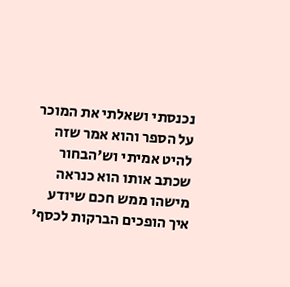נכנסתי ושאלתי את המוכר על הספר והוא אמר שזה להיט אמיתי וש'הבחור שכתב אותו הוא כנראה מישהו ממש חכם שיודע איך הופכים הברקות לכסף'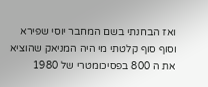ואז הבחנתי בשם המחבר יוסי שפירא וסוף סוף קלטתי מי היה המניאק שהוציא את ה 800 בפסיכומטרי של 1980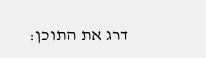דרג את התוכן: